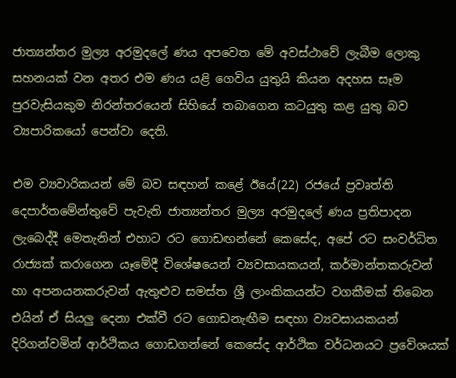ජාත්‍යන්තර මුල්‍ය අරමුදලේ ණය අපවෙත මේ අවස්ථාවේ ලැබීම ලොකු සහනයක් වන අතර එම ණය යළි ගෙවිය යුතුයි කියන අදහස සෑම පුරවැසියකුම නිරන්තරයෙන් සිහියේ තබාගෙන කටයුතු කළ යුතු බව ව්‍යපාරිකයෝ පෙන්වා දෙති.

එම ව්‍යවාරිකයන් මේ බව සඳහන් කළේ ඊයේ(22) රජයේ ප්‍රවෘත්ති දෙපාර්තමේන්තුවේ පැවැති ජාත්‍යන්තර මුල්‍ය අරමුදලේ ණය ප්‍රතිපාදන ලැබෙද්දී මෙතැනින් එහාට රට ගොඩඟන්නේ කෙසේද, අපේ රට සංවර්ධිත රාජ්‍යක් කරාගෙන යෑමේදී විශේෂයෙන් ව්‍යවසායකයන්, කර්මාන්තකරුවන් හා අපනයනකරුවන් ඇතුළුව සමස්ත ශ්‍රී ලාංකිකයන්ට වගකීමක් තිබෙන එයින් ඒ සියලු දෙනා එක්වී රට ගොඩනැඟීම සඳහා ව්‍යවසායකයන් දිරිගන්වමින් ආර්ථිකය ගොඩගන්නේ කෙසේද ආර්ථික වර්ධනයට ප්‍රවේශයක්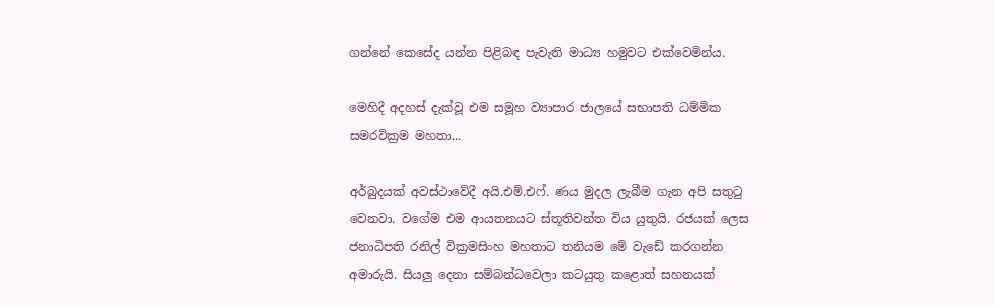ගන්නේ කෙසේද යන්න පිළිබඳ පැවැති මාධ්‍ය හමුවට එක්වෙමින්ය.

මෙහිදී අදහස් දැක්වූ එම සමූහ ව්‍යාපාර ජාලයේ සභාපති ධම්මික සමරවික්‍රම මහතා...

අර්බුදයක් අවස්ථාවේදී අයි.එම්.එෆ්. ණය මුදල ලැබීම ගැන අපි සතුටු වෙනවා. වගේම එම ආයතනයට ස්තූතිවන්ත විය යුතුයි. රජයක් ලෙස ජනාධිපති රනිල් වික්‍රමසිංහ මහතාට තනියම මේ වැඩේ කරගන්න අමාරුයි. සියලු දෙනා සම්බන්ධවෙලා කටයුතු කළොත් සහනයක්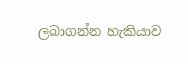ලබාගන්න හැකියාව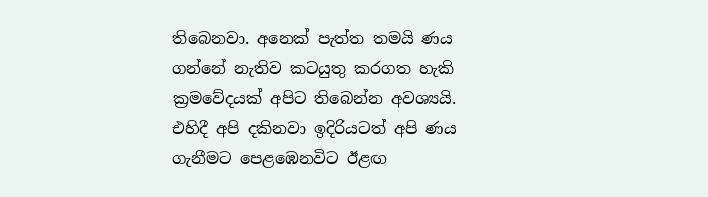තිබෙනවා. අනෙක් පැත්ත තමයි ණය ගන්නේ නැතිව කටයුතු කරගත හැකි ක්‍රමවේදයක් අපිට තිබෙන්න අවශ්‍යයි. එහිදී අපි දකිනවා ඉදිරියටත් අපි ණය ගැනීමට පෙළඹෙනවිට ඊළඟ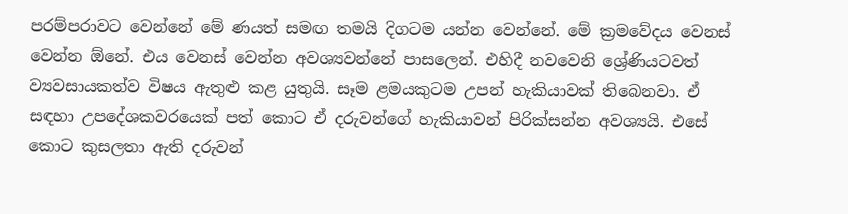පරම්පරාවට වෙන්නේ මේ ණයත් සමඟ තමයි දිගටම යන්න වෙන්නේ. මේ ක්‍රමවේදය වෙනස් වෙන්න ඕනේ. එය වෙනස් වෙන්න අවශ්‍යවන්නේ පාසලෙන්. එහිදී නවවෙනි ශ්‍රේණියටවත් ව්‍යවසායකත්ව විෂය ඇතුළු කළ යුතුයි. සෑම ළමයකුටම උපන් හැකියාවක් තිබෙනවා. ඒ සඳහා උපදේශකවරයෙක් පත් කොට ඒ දරුවන්ගේ හැකියාවන් පිරික්සන්න අවශ්‍යයි. එසේ කොට කුසලතා ඇති දරුවන්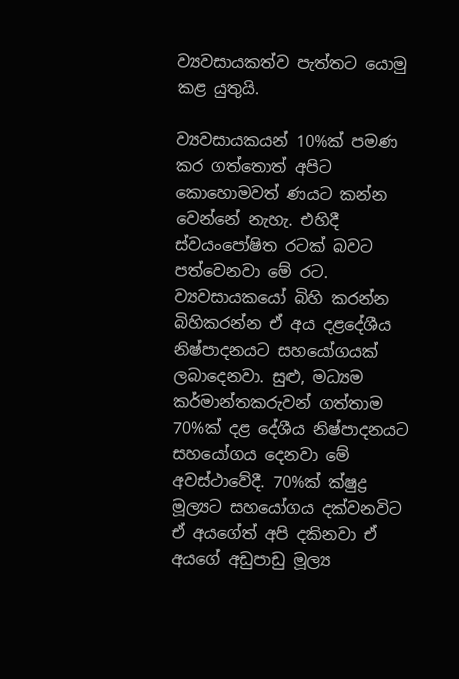ව්‍යවසායකත්ව පැත්තට යොමු කළ යුතුයි.

ව්‍යවසායකයන් 10%ක් පමණ කර ගත්තොත් අපිට කොහොමවත් ණයට කන්න වෙන්නේ නැහැ. එහිදී ස්වයංපෝෂිත රටක් බවට පත්වෙනවා මේ රට. ව්‍යවසායකයෝ බිහි කරන්න බිහිකරන්න ඒ අය දළදේශීය නිෂ්පාදනයට සහයෝගයක් ලබාදෙනවා. සුළු, මධ්‍යම කර්මාන්තකරුවන් ගත්තාම 70%ක් දළ දේශීය නිෂ්පාදනයට සහයෝගය දෙනවා මේ අවස්ථාවේදී. 70%ක් ක්ෂුද්‍ර මූල්‍යට සහයෝගය දක්වනවිට ඒ අයගේත් අපි දකිනවා ඒ අයගේ අඩුපාඩු මූල්‍ය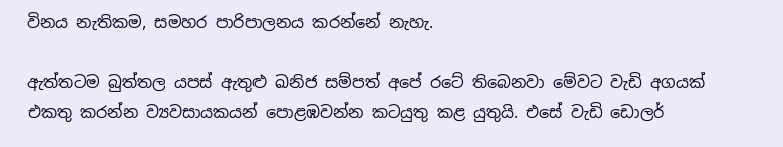විනය නැතිකම, සමහර පාරිපාලනය කරන්නේ නැහැ.

ඇත්තටම බුත්තල යපස් ඇතුළු ඛනිජ සම්පත් අපේ රටේ තිබෙනවා මේවට වැඩි අගයක් එකතු කරන්න ව්‍යවසායකයන් පොළඹවන්න කටයුතු කළ යුතුයි. එසේ වැඩි ඩොලර්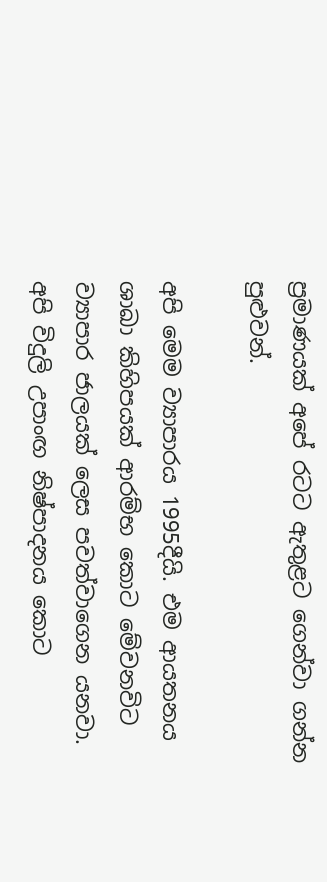ප්‍රමාණයක් අපේ රටට ඇතුළට ගෙන්වා ගන්න පුළුවන්.

අපි මෙම ව්‍යාපාරය 1995දීයි. එම ආයතනය ශාඛා කිහිපයක් ආරම්භ කොට මේවනවිට ව්‍යාපාර ජාලයක් ලෙස පවත්වාගෙන යනවා. අපි විදුලි උපාංඟ නිෂ්පාදනය කොට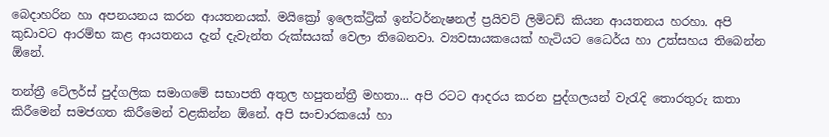බෙදාහරින හා අපනයනය කරන ආයතනයක්. මයික්‍රෝ ඉලෙක්ට්‍රික් ඉන්ටර්නැෂනල් ප්‍රයිවට් ලිමිටඩ් කියන ආයතනය හරහා. අපි කුඩාවට ආරම්භ කළ ආයතනය දැන් දැවැන්ත රුක්සයක් වෙලා තිබෙනවා. ව්‍යවසායකයෙක් හැටියට ධෛර්ය හා උත්සහය තිබෙන්න ඕනේ.

තන්ත්‍රී ටේලර්ස් පුද්ගලික සමාගමේ සභාපති අතුල හපුතන්ත්‍රී මහතා... අපි රටට ආදරය කරන පුද්ගලයන් වැරැදි තොරතුරු කතා කිරීමෙන් සමජගත කිරීමෙන් වළකින්න ඕනේ. අපි සංචාරකයෝ හා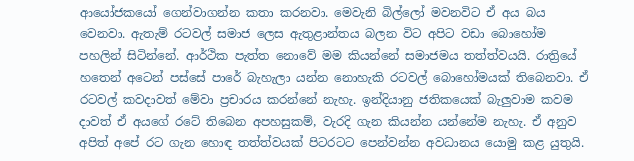ආයෝජකයෝ ගෙන්වාගන්න කතා කරනවා. මෙවැනි බිල්ලෝ මවනවිට ඒ අය බය වෙනවා. ඇතැම් රටවල් සමාජ ලෙස ඇතුළාන්තය බලන විට අපිට වඩා බොහෝම පහලින් සිටින්නේ. ආර්ථික පැත්ත නොවේ මම කියන්නේ සමාජමය තත්ත්වයයි. රාත්‍රියේ හතෙන් අටෙන් පස්සේ පාරේ බැහැලා යන්න නොහැකි රටවල් බොහෝමයක් තිබෙනවා. ඒ රටවල් කවදාවත් මේවා ප්‍රචාරය කරන්නේ නැහැ. ඉන්දියානු ජතිකයෙක් බැලුවාම කවම දාවත් ඒ අයගේ රටේ තිබෙන අපහසුකම්, වැරදි ගැන කියන්න යන්නේම නැහැ. ඒ අනුව අපිත් අපේ රට ගැන හොඳ තත්ත්වයක් පිටරටට පෙන්වන්න අවධානය යොමු කළ යුතුයි.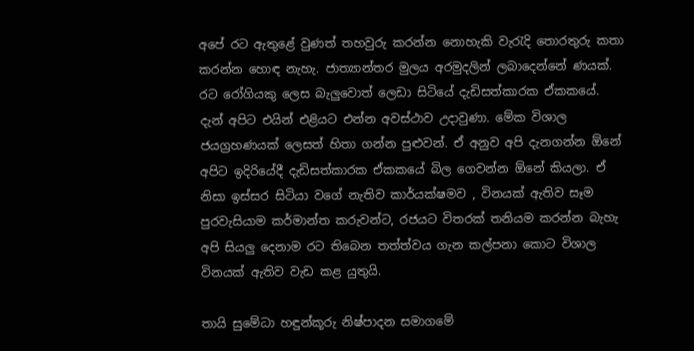අපේ රට ඇතුළේ වුණත් තහවුරු කරන්න නොහැකි වැරැදි තොරතුරු කතා කරන්න හොඳ නැහැ. ජාත්‍යාන්තර මුලය අරමුදලින් ලබාදෙන්නේ ණයක්. රට රෝගියකු ලෙස බැලුවොත් ලෙඩා සිටියේ දැඩිසත්කාරක ඒකකයේ. දැන් අපිට එයින් එළියට එන්න අවස්ථාව උදාවුණා. මේක විශාල ජයග්‍රහණයක් ලෙසත් හිතා ගන්න පුළුවන්. ඒ අනුව අපි දැනගන්න ඕනේ අපිට ඉදිරියේදී දැඩිසත්කාරක ඒකකයේ බිල ගෙවන්න ඕනේ කියලා. ඒ නිසා ඉස්සර සිටියා වගේ නැතිව කාර්යක්ෂමව , විනයක් ඇතිව සෑම පුරවැසියාම කර්මාන්ත කරුවන්ට, රජයට විතරක් තනියම කරන්න බැහැ අපි සියලු දෙනාම රට තිබෙන තත්ත්වය ගැන කල්පනා කොට විශාල විනයක් ඇතිව වැඩ කළ යුතුයි.

තායි සුමේධා හඳුන්කූරු නිෂ්පාදන සමාගමේ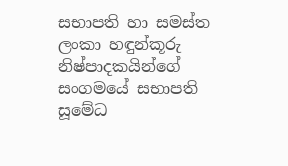සභාපති හා සමස්ත ලංකා හඳුන්කූරු නිෂ්පාදකයින්ගේ සංගමයේ සභාපති සූමේධ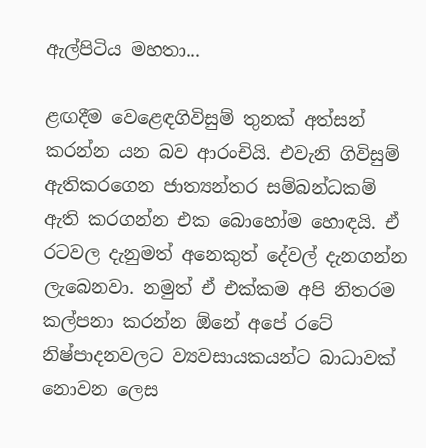ඇල්පිටිය මහතා...

ළඟදීම වෙළෙඳගිවිසුම් තුනක් අත්සන් කරන්න යන බව ආරංචියි. එවැනි ගිවිසුම් ඇතිකරගෙන ජාත්‍යන්තර සම්බන්ධකම් ඇති කරගන්න එක බොහෝම හොඳයි. ඒ රටවල දැනුමත් අනෙකුත් දේවල් දැනගන්න ලැබෙනවා. නමුත් ඒ එක්කම අපි නිතරම කල්පනා කරන්න ඕනේ අපේ රටේ නිෂ්පාදනවලට ව්‍යවසායකයන්ට බාධාවක් නොවන ලෙස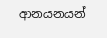ආනයනයන්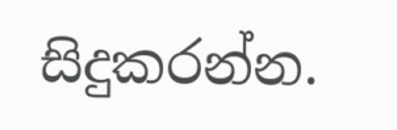සිදුකරන්න.